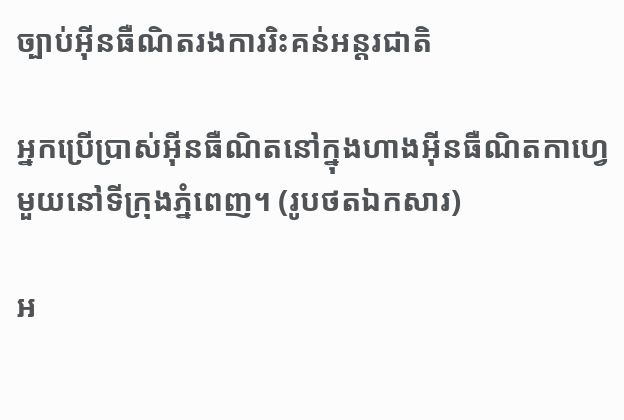ច្បាប់អ៊ីនធឺណិតរងការរិះគន់អន្តរជាតិ

អ្នកប្រើប្រាស់អ៊ីនធឺណិតនៅក្នុងហាងអ៊ីនធឺណិតកាហ្វេមួយនៅទីក្រុងភ្នំពេញ។ (រូបថតឯកសារ)

អ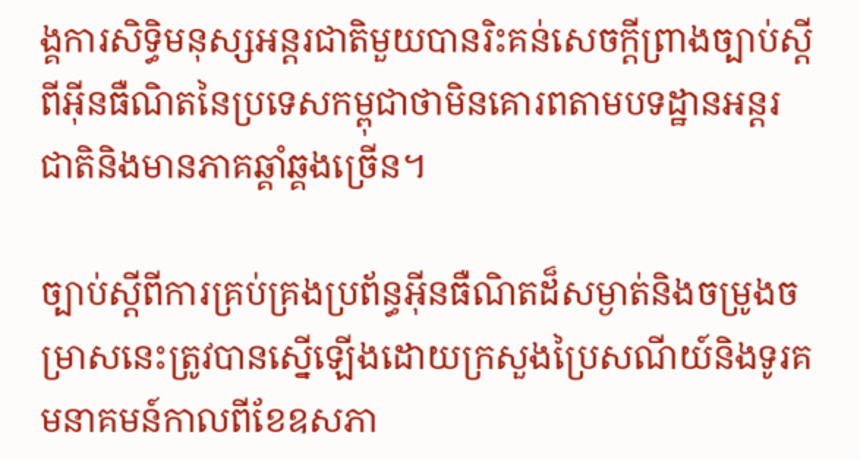ង្គការសិទ្ធិមនុស្សអន្តរជាតិមួយបានរិះគន់សេចក្តីព្រាងច្បាប់ស្តីពីអ៊ីនធឺណិតនៃប្រទេសកម្ពុជាថាមិនគោរពតាមបទដ្ឋានអន្តរជាតិនិងមានភាគឆ្គាំឆ្គងច្រើន។

ច្បាប់ស្តីពីការគ្រប់គ្រងប្រព័ន្ធអ៊ីនធឺណិតដ៏សម្ងាត់និងចម្រូងចម្រាសនេះត្រូវបានស្នើឡើងដោយក្រសួងប្រៃសណីយ៍និងទូរគមនាគមន៍កាលពីខែឧសភា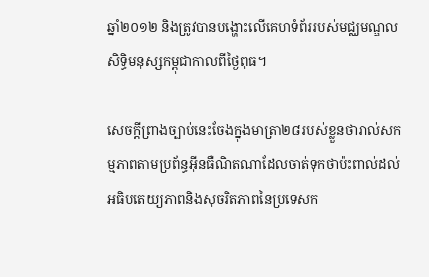ឆ្នាំ២០១២ និងត្រូវបានបង្ហោះលើគេហទំព័ររបស់មជ្ឈមណ្ឌលសិទ្ធិមនុស្សកម្ពុជាកាលពីថ្ងៃពុធ។

សេចក្តីព្រាងច្បាប់នេះចែងក្នុងមាត្រា២៨របស់ខ្លួនថារាល់សកម្មភាពតាមប្រព័ន្ធអ៊ីនធឺណិតណាដែលចាត់ទុកថាប៉ះពាល់ដល់អធិបតេយ្យភាពនិងសុចរិតភាពនៃប្រទេសក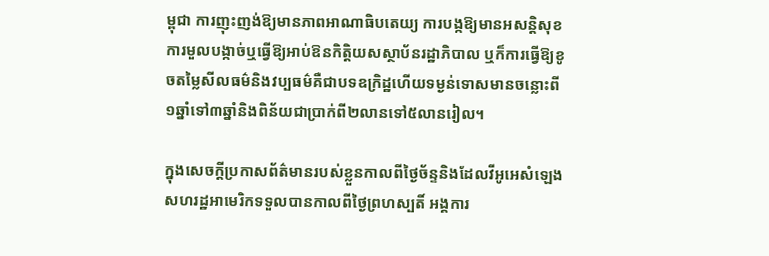ម្ពុជា ការញុះញង់ឱ្យមានភាពអាណាធិបតេយ្យ ការបង្កឱ្យមានអសន្តិសុខ ការមួលបង្កាច់ឬធ្វើឱ្យអាប់ឱនកិត្តិយសស្ថាប័នរដ្ឋាភិបាល ឬក៏ការធ្វើឱ្យខូចតម្លៃសីលធម៌និងវប្បធម៌គឺជាបទឧក្រិដ្ឋហើយទម្ងន់ទោសមានចន្លោះពី១ឆ្នាំទៅ៣ឆ្នាំនិងពិន័យជាប្រាក់ពី២លានទៅ៥លានរៀល។

ក្នុងសេចក្តីប្រកាសព័ត៌មានរបស់ខ្លួនកាលពីថ្ងៃច័ន្ទនិងដែលវីអូអេសំឡេងសហរដ្ឋអាមេរិកទទួលបានកាលពីថ្ងៃព្រហស្បតិ៍ អង្គការ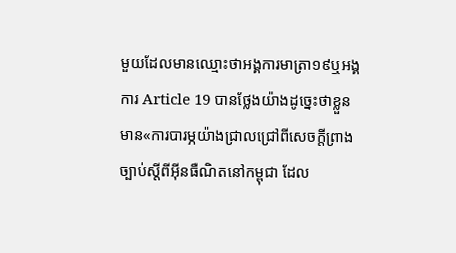មួយដែលមានឈ្មោះថាអង្គការមាត្រា១៩ឬអង្គការ Article 19 បានថ្លែងយ៉ាងដូច្នេះថាខ្លួនមាន«ការបារម្ភយ៉ាងជ្រាលជ្រៅពីសេចក្តីព្រាងច្បាប់ស្តីពីអ៊ីនធឺណិតនៅកម្ពុជា ដែល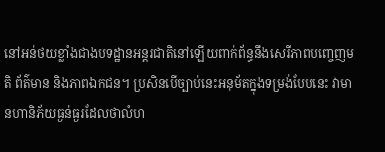នៅអន់ថយខ្លាំងជាងបទដ្ឋានអន្តរជាតិនៅឡើយពាក់ព័ន្ធនឹងសេរីភាពបញ្ចេញមតិ ព័ត៌មាន និងភាពឯកជន។ ប្រសិនបើច្បាប់នេះអនុម័តក្នុងទម្រង់បែបនេះ វាមានហានិភ័យធ្ងន់ធ្ងរដែលថាលំហ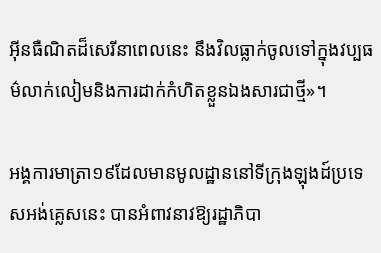អ៊ីនធឺណិតដ៏សេរីនាពេលនេះ នឹងវិលធ្លាក់ចូលទៅក្នុងវប្បធម៌លាក់លៀមនិងការដាក់កំហិតខ្លួនឯងសារជាថ្មី»។

អង្គការមាត្រា១៩ដែលមានមូលដ្ឋាននៅទីក្រុងឡុងដ៍ប្រទេសអង់គ្លេសនេះ បានអំពាវនាវឱ្យរដ្ឋាភិបា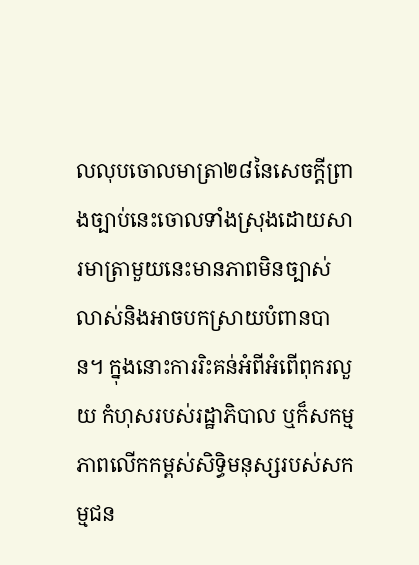លលុបចោលមាត្រា២៨នៃសេចក្តីព្រាងច្បាប់នេះចោលទាំងស្រុងដោយសារមាត្រាមួយនេះមានភាពមិនច្បាស់លាស់និងអាចបកស្រាយបំពានបាន។ ក្នុងនោះការរិះគន់អំពីអំពើពុករលួយ កំហុសរបស់រដ្ឋាភិបាល ឬក៏សកម្មភាពលើកកម្ពស់សិទ្ធិមនុស្សរបស់សកម្មជន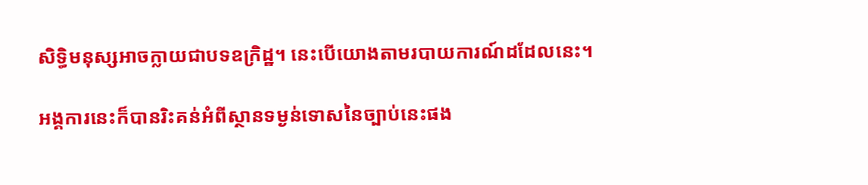សិទ្ធិមនុស្សអាចក្លាយជាបទឧក្រិដ្ឋ។ នេះបើយោងតាមរបាយការណ៍ដដែលនេះ។

អង្គការនេះក៏បានរិះគន់អំពីស្ថានទម្ងន់ទោសនៃច្បាប់នេះផង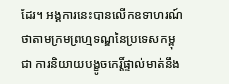ដែរ។ អង្គការនេះបានលើកឧទាហរណ៍ថាតាមក្រមព្រហ្មទណ្ឌនៃប្រទេសកម្ពុជា ការនិយាយបង្ខូចកេរ្តិ៍ផ្ទាល់មាត់នឹង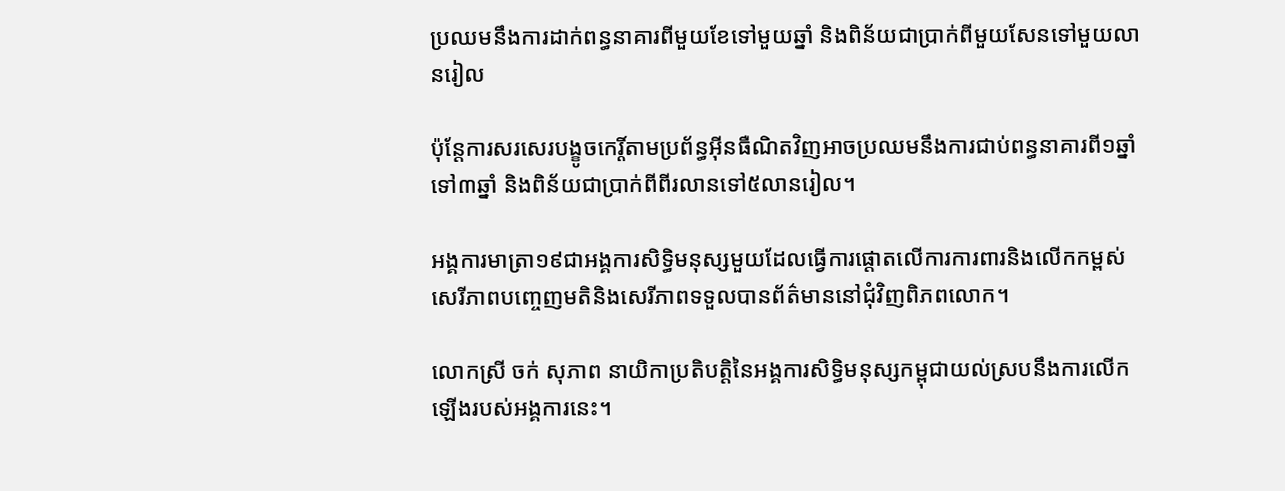ប្រឈមនឹងការដាក់ពន្ធនាគារពីមួយខែទៅមួយឆ្នាំ និងពិន័យជាប្រាក់ពីមួយសែនទៅមួយលានរៀល

ប៉ុន្តែការសរសេរបង្ខូចកេរ្តិ៍តាមប្រព័ន្ធអ៊ីនធឺណិតវិញអាចប្រឈមនឹងការជាប់ពន្ធនាគារពី១ឆ្នាំទៅ៣ឆ្នាំ និងពិន័យជាប្រាក់ពីពីរលានទៅ៥លានរៀល។

អង្គការមាត្រា១៩ជាអង្គការសិទ្ធិមនុស្សមួយដែលធ្វើការផ្តោតលើការការពារនិងលើកកម្ពស់សេរីភាពបញ្ចេញមតិនិងសេរីភាពទទួលបានព័ត៌មាននៅជុំវិញពិភពលោក។

លោកស្រី ចក់ សុភាព នាយិកាប្រតិបត្តិនៃអង្គការសិទ្ធិមនុស្សកម្ពុជាយល់ស្របនឹងការលើកឡើងរបស់អង្គការនេះ។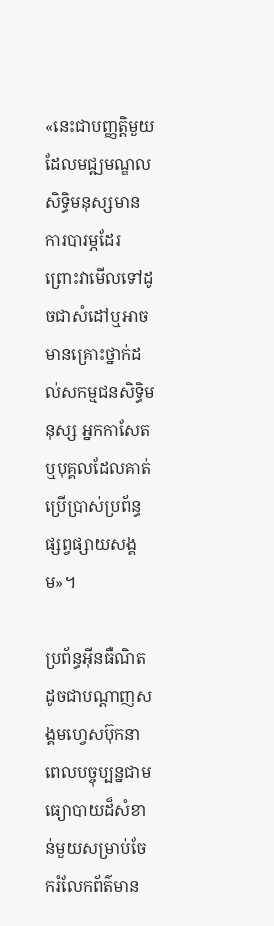«នេះជាបញ្ញត្តិមួយដែលមជ្ឍមណ្ឌលសិទ្ធិមនុស្សមានការបារម្ភដែរ ព្រោះវាមើលទៅដូចជាសំដៅឬអាចមានគ្រោះថ្នាក់ដល់សកម្មជនសិទ្ធិមនុស្ស អ្នកកាសែត ឬបុគ្គលដែលគាត់ប្រើប្រាស់ប្រព័ន្ធផ្សព្វផ្សាយសង្គម»។

ប្រព័ន្ធអ៊ីនធឺណិតដូចជាបណ្តាញសង្គមហ្វេសប៊ុកនាពេលបច្ចុប្បន្នជាមធ្យោបាយដ៏សំខាន់មួយសម្រាប់ចែករំលែកព័ត៌មាន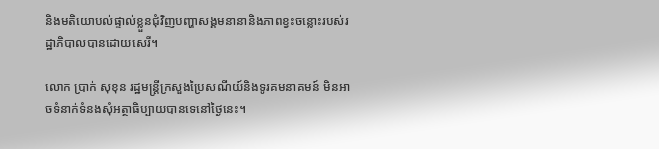និងមតិយោបល់ផ្ទាល់ខ្លួនជុំវិញបញ្ហាសង្គមនានានិងភាពខ្វះចន្លោះរបស់រដ្ឋាភិបាលបានដោយសេរី។

លោក ប្រាក់ សុខុន រដ្ឋមន្ត្រីក្រសួងប្រៃសណីយ៍និងទូរគមនាគមន៍ មិនអាចទំនាក់ទំនងសុំអត្ថាធិប្បាយបានទេនៅថ្ងៃនេះ។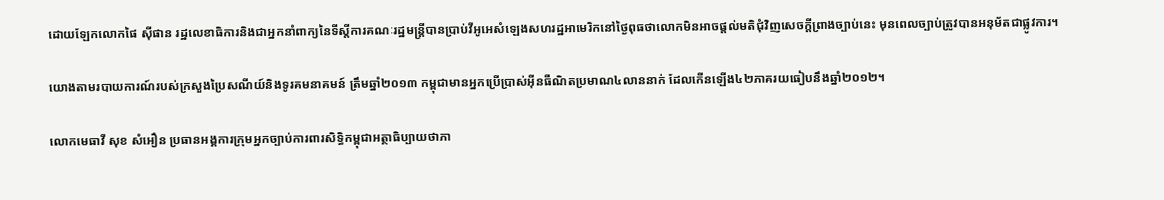ដោយឡែកលោកផៃ ស៊ីផាន រដ្ឋលេខាធិការនិងជាអ្នកនាំពាក្យនៃទីស្តីការគណៈរដ្ឋមន្ត្រីបានប្រាប់វីអូអេសំឡេងសហរដ្ឋអាមេរិកនៅថ្ងៃពុធថាលោកមិនអាចផ្តល់មតិជុំវិញសេចក្តីព្រាងច្បាប់នេះ មុនពេលច្បាប់ត្រូវបានអនុម័តជាផ្លូវការ។

យោងតាមរបាយការណ៍របស់ក្រសួងប្រៃសណីយ៍និងទូរគមនាគមន៍ ត្រឹមឆ្នាំ២០១៣ កម្ពុជាមានអ្នកប្រើប្រាស់អ៊ីនធឺណិតប្រមាណ៤លាននាក់ ដែលកើនឡើង៤២ភាគរយធៀបនឹងឆ្នាំ២០១២។

លោកមេធាវី សុខ សំអឿន ប្រធានអង្គការក្រុមអ្នកច្បាប់ការពារសិទ្ធិកម្ពុជាអត្ថាធិប្បាយថាភា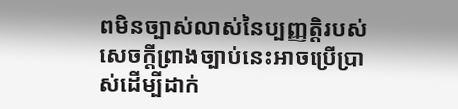ពមិនច្បាស់លាស់នៃប្បញ្ញត្តិរបស់សេចក្តីព្រាងច្បាប់នេះអាចប្រើប្រាស់ដើម្បីដាក់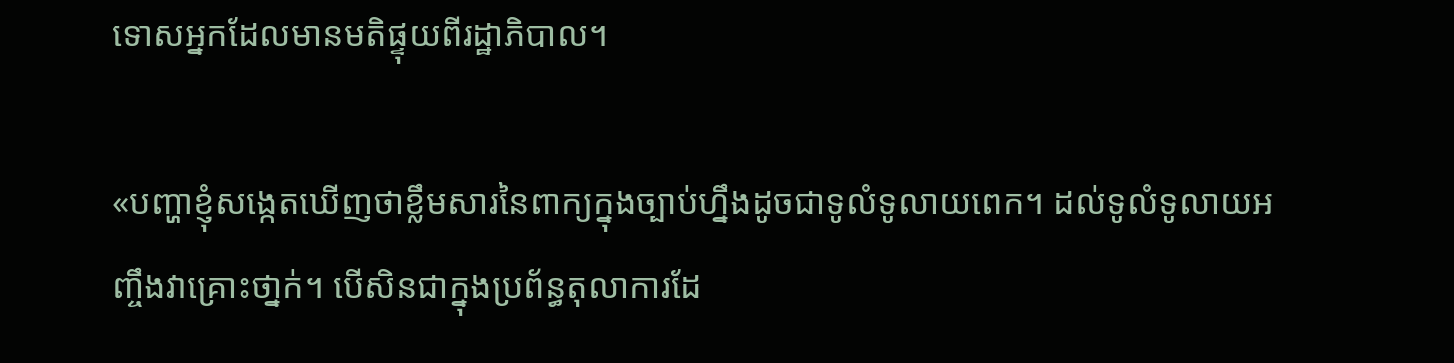ទោសអ្នកដែលមានមតិផ្ទុយពីរដ្ឋាភិបាល។

«បញ្ហាខ្ញុំសង្កេតឃើញថាខ្លឹមសារនៃពាក្យក្នុងច្បាប់ហ្នឹងដូចជាទូលំទូលាយពេក។ ដល់ទូលំទូលាយអញ្ចឹងវាគ្រោះថា្នក់។ បើសិនជាក្នុងប្រព័ន្ធតុលាការដែ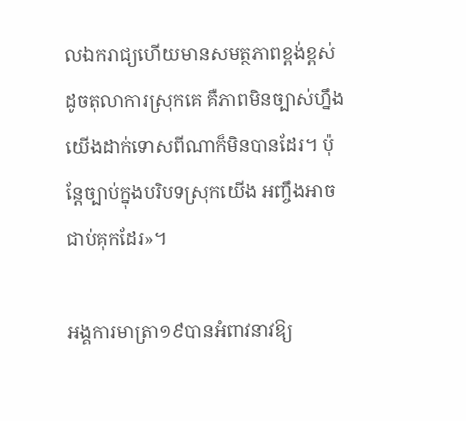លឯករាជ្យហើយមានសមត្ថភាពខ្ពង់ខ្ពស់ដូចតុលាការស្រុកគេ គឺភាពមិនច្បាស់ហ្នឹងយើងដាក់ទោសពីណាក៏មិនបានដែរ។ ប៉ុន្តែច្បាប់ក្នុងបរិបទស្រុកយើង អញ្ចឹងអាចជាប់គុកដែរ»។

អង្គការមាត្រា១៩បានអំពាវនាវឱ្យ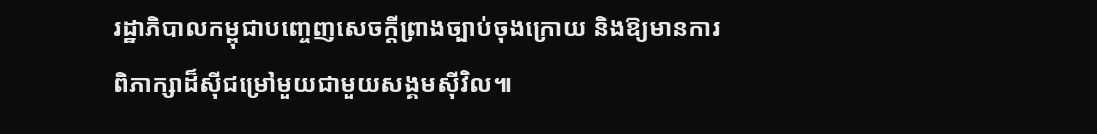រដ្ឋាភិបាលកម្ពុជាបញ្ចេញសេចក្ដីព្រាងច្បាប់ចុងក្រោយ និងឱ្យមានការពិភាក្សាដ៏ស៊ីជម្រៅមួយជាមួយសង្គមស៊ីវិល៕